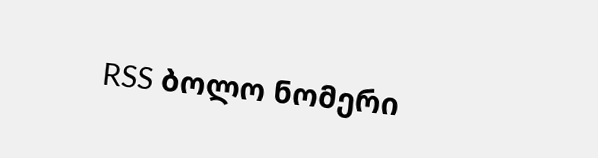RSS ბოლო ნომერი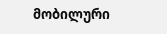მობილური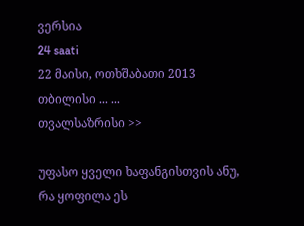ვერსია
24 saati
22 მაისი, ოთხშაბათი 2013
თბილისი ... ...
თვალსაზრისი >>

უფასო ყველი ხაფანგისთვის ანუ, რა ყოფილა ეს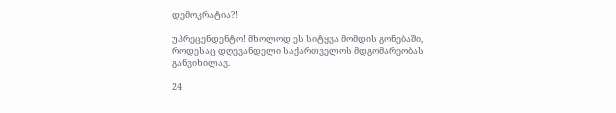დემოკრატია?!

უპრეცენდენტო! მხოლოდ ეს სიტყვა მომდის გონებაში, როდესაც დღევანდელი საქართველოს მდგომარეობას განვიხილავ.

24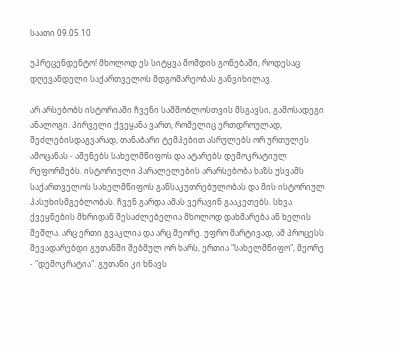საათი 09.05.10

უპრეცენდენტო! მხოლოდ ეს სიტყვა მომდის გონებაში, როდესაც დღევანდელი საქართველოს მდგომარეობას განვიხილავ.

არ არსებობს ისტორიაში ჩვენი სამშობლოსთვის მსგავსი, გამოსადეგი ანალოგი. პირველი ქვეყანა ვართ, რომელიც ერთდროულად, შეძლებისდაგვარად, თანაბარი ტემპებით ასრულებს ორ ურთულეს ამოცანას - აშენებს სახელმწიფოს და ატარებს დემოკრატიულ რეფორმებს. ისტორიული პარალელების არარსებობა ხაზს უსვამს საქართველოს სახელმწიფოს განსაკუთრებულობას და მის ისტორიულ პასუხისმგებლობას. ჩვენ გარდა ამას ვერავინ გააკეთებს. სხვა ქვეყნების მხრიდან შესაძლებელია მხოლოდ დახმარება ან ხელის შეშლა. არც ერთი გვაკლია და არც მეორე. უფრო მარტივად, ამ პროცესს შევადარებდი გუთანში შებმულ ორ ხარს, ერთია "სახელმწიფო", მეორე - "დემოკრატია". გუთანი კი ხნავს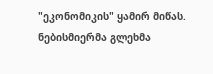"ეკონომიკის" ყამირ მიწას. ნებისმიერმა გლეხმა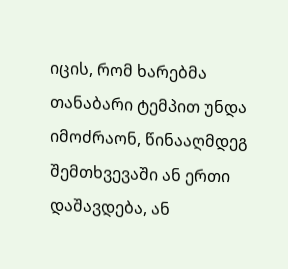იცის, რომ ხარებმა თანაბარი ტემპით უნდა იმოძრაონ, წინააღმდეგ შემთხვევაში ან ერთი დაშავდება, ან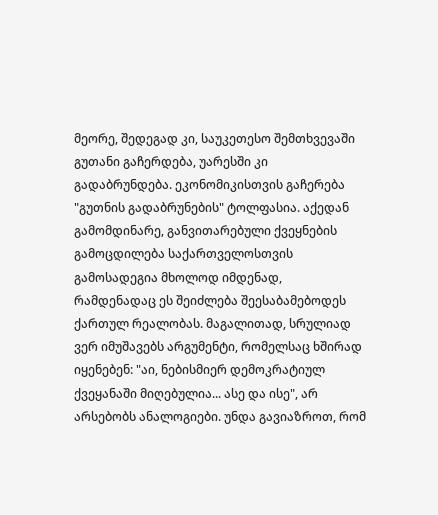მეორე, შედეგად კი, საუკეთესო შემთხვევაში გუთანი გაჩერდება, უარესში კი გადაბრუნდება. ეკონომიკისთვის გაჩერება "გუთნის გადაბრუნების" ტოლფასია. აქედან გამომდინარე, განვითარებული ქვეყნების გამოცდილება საქართველოსთვის გამოსადეგია მხოლოდ იმდენად, რამდენადაც ეს შეიძლება შეესაბამებოდეს ქართულ რეალობას. მაგალითად, სრულიად ვერ იმუშავებს არგუმენტი, რომელსაც ხშირად იყენებენ: "აი, ნებისმიერ დემოკრატიულ ქვეყანაში მიღებულია... ასე და ისე", არ არსებობს ანალოგიები. უნდა გავიაზროთ, რომ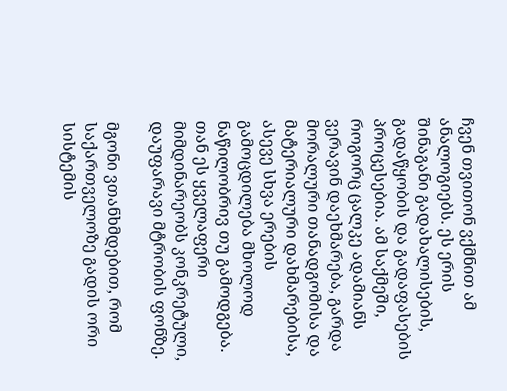ჩვენ თვითონ ვქმნით ამ ანალოგიებს. ეს ერის შინაგანი გადახალისების, გადაწყობის და გადაფასების პროცესებია. ამ საქმეში, როგორც ცალკე ადამიანს ვერავინ დაეხმარება, გარდა მორალური თანადგომისა და მატერიალური დახმარებისა, ასევე სხვა ერების გამოცდილება მხოლოდ ნაწილობრივ თუ გამოდგება. თან ეს ყველაფერი მიმდინარეობს კონკრეტული, დაუფარავი მტრობის ფონზე.

მგონი ვთანხმდებით, რომ საქართველოზე გადის ორი სისტემის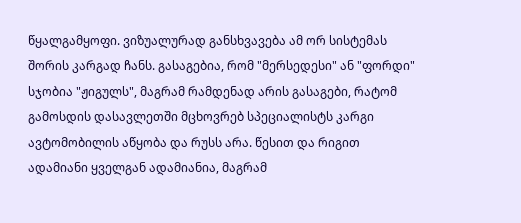წყალგამყოფი. ვიზუალურად განსხვავება ამ ორ სისტემას შორის კარგად ჩანს. გასაგებია, რომ "მერსედესი" ან "ფორდი" სჯობია "ჟიგულს", მაგრამ რამდენად არის გასაგები, რატომ გამოსდის დასავლეთში მცხოვრებ სპეციალისტს კარგი ავტომობილის აწყობა და რუსს არა. წესით და რიგით ადამიანი ყველგან ადამიანია, მაგრამ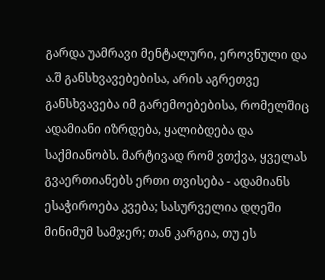გარდა უამრავი მენტალური, ეროვნული და ა.შ განსხვავებებისა, არის აგრეთვე განსხვავება იმ გარემოებებისა, რომელშიც ადამიანი იზრდება, ყალიბდება და საქმიანობს. მარტივად რომ ვთქვა, ყველას გვაერთიანებს ერთი თვისება - ადამიანს ესაჭიროება კვება; სასურველია დღეში მინიმუმ სამჯერ; თან კარგია, თუ ეს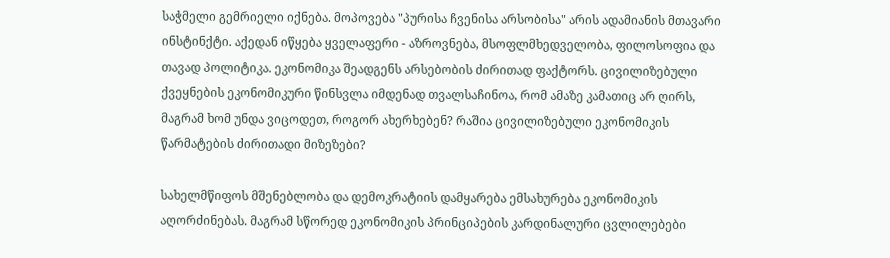საჭმელი გემრიელი იქნება. მოპოვება "პურისა ჩვენისა არსობისა" არის ადამიანის მთავარი ინსტინქტი. აქედან იწყება ყველაფერი - აზროვნება, მსოფლმხედველობა, ფილოსოფია და თავად პოლიტიკა. ეკონომიკა შეადგენს არსებობის ძირითად ფაქტორს. ცივილიზებული ქვეყნების ეკონომიკური წინსვლა იმდენად თვალსაჩინოა, რომ ამაზე კამათიც არ ღირს, მაგრამ ხომ უნდა ვიცოდეთ, როგორ ახერხებენ? რაშია ცივილიზებული ეკონომიკის წარმატების ძირითადი მიზეზები?

სახელმწიფოს მშენებლობა და დემოკრატიის დამყარება ემსახურება ეკონომიკის აღორძინებას. მაგრამ სწორედ ეკონომიკის პრინციპების კარდინალური ცვლილებები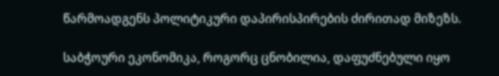წარმოადგენს პოლიტიკური დაპირისპირების ძირითად მიზეზს.

საბჭოური ეკონომიკა, როგორც ცნობილია, დაფუძნებული იყო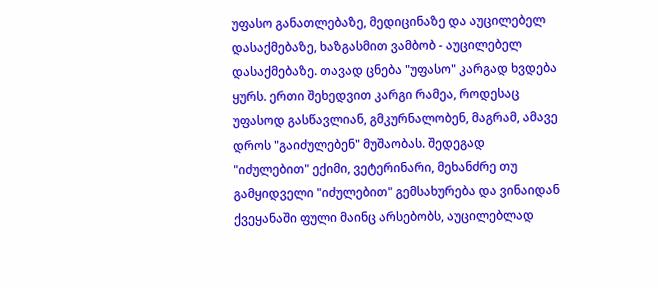უფასო განათლებაზე, მედიცინაზე და აუცილებელ დასაქმებაზე, ხაზგასმით ვამბობ - აუცილებელ დასაქმებაზე. თავად ცნება "უფასო" კარგად ხვდება ყურს. ერთი შეხედვით კარგი რამეა, როდესაც უფასოდ გასწავლიან, გმკურნალობენ, მაგრამ, ამავე დროს "გაიძულებენ" მუშაობას. შედეგად "იძულებით" ექიმი, ვეტერინარი, მეხანძრე თუ გამყიდველი "იძულებით" გემსახურება და ვინაიდან ქვეყანაში ფული მაინც არსებობს, აუცილებლად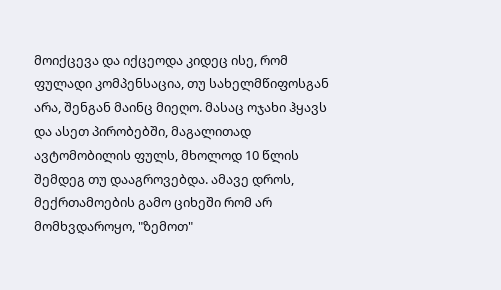მოიქცევა და იქცეოდა კიდეც ისე, რომ ფულადი კომპენსაცია, თუ სახელმწიფოსგან არა, შენგან მაინც მიეღო. მასაც ოჯახი ჰყავს და ასეთ პირობებში, მაგალითად ავტომობილის ფულს, მხოლოდ 10 წლის შემდეგ თუ დააგროვებდა. ამავე დროს, მექრთამოების გამო ციხეში რომ არ მომხვდაროყო, "ზემოთ"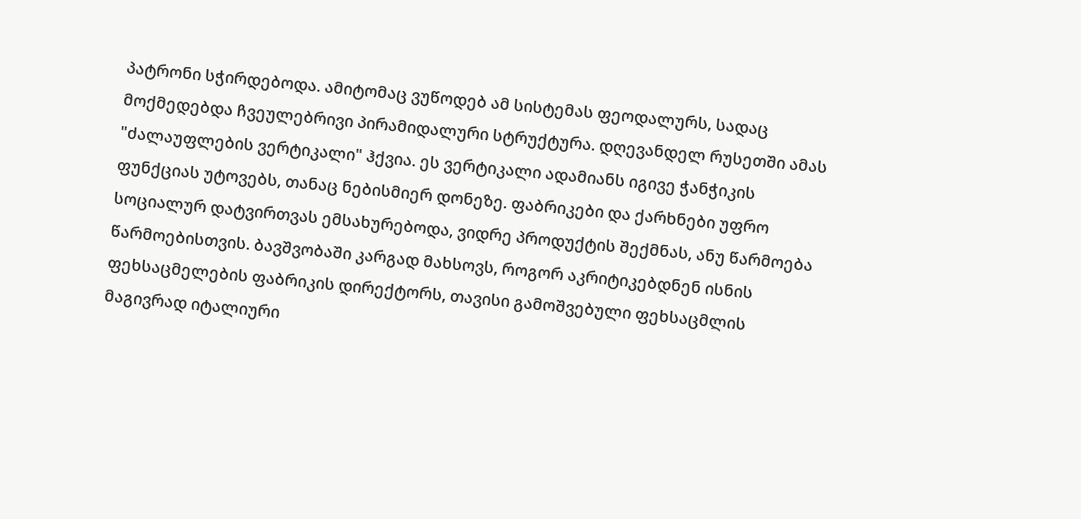პატრონი სჭირდებოდა. ამიტომაც ვუწოდებ ამ სისტემას ფეოდალურს, სადაც მოქმედებდა ჩვეულებრივი პირამიდალური სტრუქტურა. დღევანდელ რუსეთში ამას "ძალაუფლების ვერტიკალი" ჰქვია. ეს ვერტიკალი ადამიანს იგივე ჭანჭიკის ფუნქციას უტოვებს, თანაც ნებისმიერ დონეზე. ფაბრიკები და ქარხნები უფრო სოციალურ დატვირთვას ემსახურებოდა, ვიდრე პროდუქტის შექმნას, ანუ წარმოება წარმოებისთვის. ბავშვობაში კარგად მახსოვს, როგორ აკრიტიკებდნენ ისნის ფეხსაცმელების ფაბრიკის დირექტორს, თავისი გამოშვებული ფეხსაცმლის მაგივრად იტალიური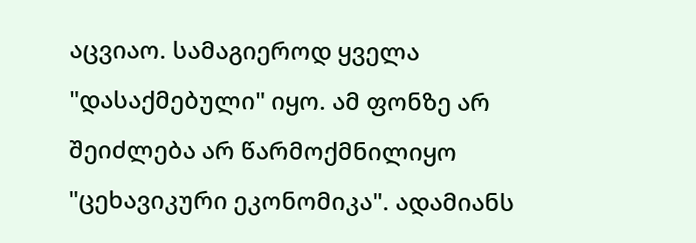აცვიაო. სამაგიეროდ ყველა "დასაქმებული" იყო. ამ ფონზე არ შეიძლება არ წარმოქმნილიყო "ცეხავიკური ეკონომიკა". ადამიანს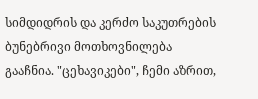სიმდიდრის და კერძო საკუთრების ბუნებრივი მოთხოვნილება გააჩნია. "ცეხავიკები", ჩემი აზრით,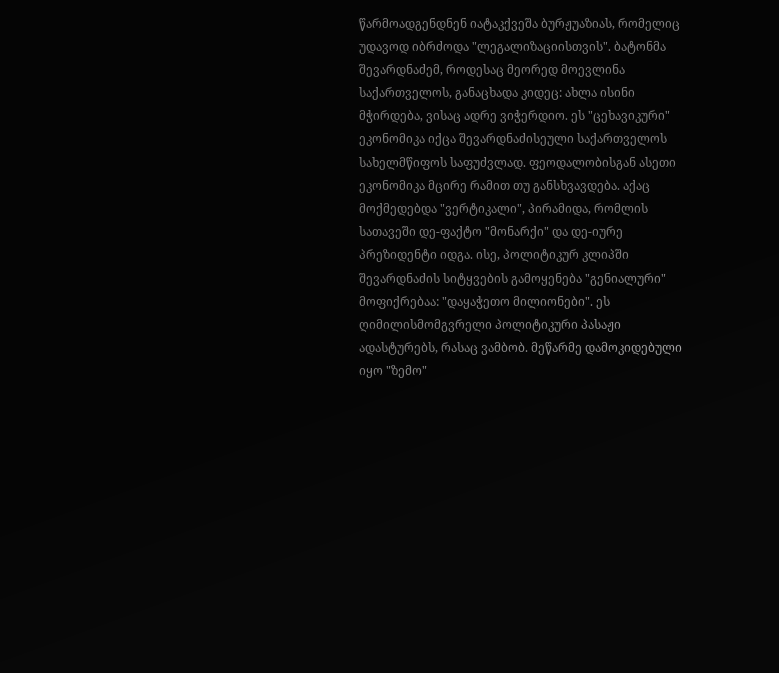წარმოადგენდნენ იატაკქვეშა ბურჟუაზიას, რომელიც უდავოდ იბრძოდა "ლეგალიზაციისთვის". ბატონმა შევარდნაძემ, როდესაც მეორედ მოევლინა საქართველოს, განაცხადა კიდეც: ახლა ისინი მჭირდება, ვისაც ადრე ვიჭერდიო. ეს "ცეხავიკური" ეკონომიკა იქცა შევარდნაძისეული საქართველოს სახელმწიფოს საფუძვლად. ფეოდალობისგან ასეთი ეკონომიკა მცირე რამით თუ განსხვავდება. აქაც მოქმედებდა "ვერტიკალი", პირამიდა, რომლის სათავეში დე-ფაქტო "მონარქი" და დე-იურე პრეზიდენტი იდგა. ისე, პოლიტიკურ კლიპში შევარდნაძის სიტყვების გამოყენება "გენიალური" მოფიქრებაა: "დაყაჭეთო მილიონები". ეს ღიმილისმომგვრელი პოლიტიკური პასაჟი ადასტურებს, რასაც ვამბობ. მეწარმე დამოკიდებული იყო "ზემო"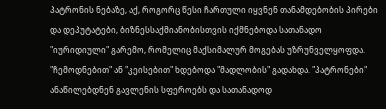პატრონის ნებაზე, აქ, როგორც წესი ჩართული იყვნენ თანამდებობის პირები და დეპუტატები, ბიზნესსაქმიანობისთვის იქმნებოდა სათანადო "იურიდიული" გარემო, რომელიც მაქსიმალურ მოგებას უზრუნველყოფდა. "ჩემოდნებით" ან "კეისებით" ხდებოდა "მადლობის" გადახდა. "პატრონები" ანაწილებდნენ გავლენის სფეროებს და სათანადოდ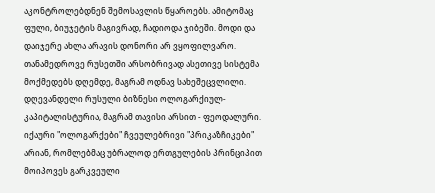აკონტროლებდნენ შემოსავლის წყაროებს. ამიტომაც ფული, ბიუჯეტის მაგივრად, ჩადიოდა ჯიბეში. მოდი და დაიჯერე ახლა არავის დონორი არ ვყოფილვარო. თანამედროვე რუსეთში არსობრივად ასეთივე სისტემა მოქმედებს დღემდე, მაგრამ ოდნავ სახეშეცვლილი. დღევანდელი რუსული ბიზნესი ოლოგარქიულ-კაპიტალისტურია, მაგრამ თავისი არსით - ფეოდალური. იქაური "ოლოგარქები" ჩვეულებრივი "პრიკაზჩიკები" არიან, რომლებმაც უბრალოდ ერთგულების პრინციპით მოიპოვეს გარკვეული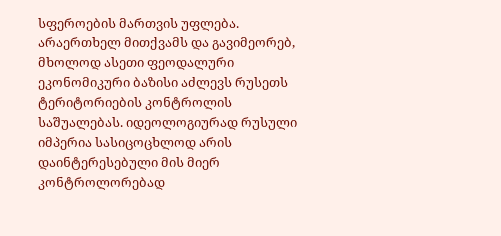სფეროების მართვის უფლება. არაერთხელ მითქვამს და გავიმეორებ, მხოლოდ ასეთი ფეოდალური ეკონომიკური ბაზისი აძლევს რუსეთს ტერიტორიების კონტროლის საშუალებას. იდეოლოგიურად რუსული იმპერია სასიცოცხლოდ არის დაინტერესებული მის მიერ კონტროლორებად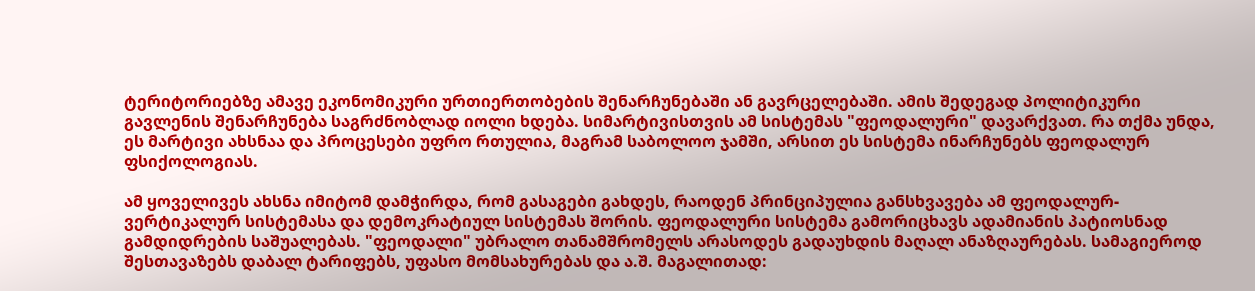ტერიტორიებზე ამავე ეკონომიკური ურთიერთობების შენარჩუნებაში ან გავრცელებაში. ამის შედეგად პოლიტიკური გავლენის შენარჩუნება საგრძნობლად იოლი ხდება. სიმარტივისთვის ამ სისტემას "ფეოდალური" დავარქვათ. რა თქმა უნდა, ეს მარტივი ახსნაა და პროცესები უფრო რთულია, მაგრამ საბოლოო ჯამში, არსით ეს სისტემა ინარჩუნებს ფეოდალურ ფსიქოლოგიას.

ამ ყოველივეს ახსნა იმიტომ დამჭირდა, რომ გასაგები გახდეს, რაოდენ პრინციპულია განსხვავება ამ ფეოდალურ-ვერტიკალურ სისტემასა და დემოკრატიულ სისტემას შორის. ფეოდალური სისტემა გამორიცხავს ადამიანის პატიოსნად გამდიდრების საშუალებას. "ფეოდალი" უბრალო თანამშრომელს არასოდეს გადაუხდის მაღალ ანაზღაურებას. სამაგიეროდ შესთავაზებს დაბალ ტარიფებს, უფასო მომსახურებას და ა.შ. მაგალითად: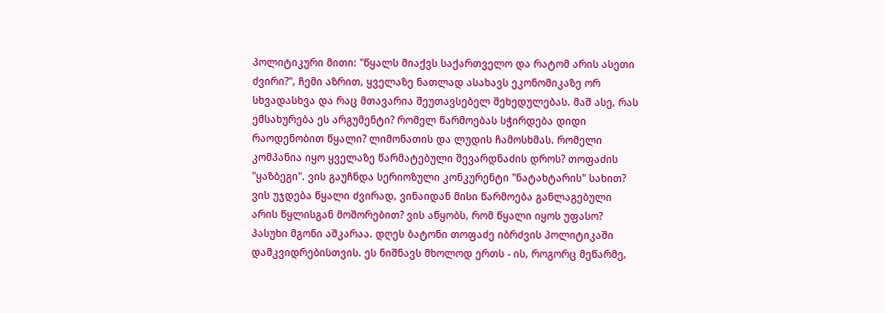პოლიტიკური მითი: "წყალს მიაქვს საქართველო და რატომ არის ასეთი ძვირი?", ჩემი აზრით, ყველაზე ნათლად ასახავს ეკონომიკაზე ორ სხვადასხვა და რაც მთავარია შეუთავსებელ შეხედულებას. მაშ ასე, რას ემსახურება ეს არგუმენტი? რომელ წარმოებას სჭირდება დიდი რაოდენობით წყალი? ლიმონათის და ლუდის ჩამოსხმას. რომელი კომპანია იყო ყველაზე წარმატებული შევარდნაძის დროს? თოფაძის "ყაზბეგი". ვის გაუჩნდა სერიოზული კონკურენტი "ნატახტარის" სახით? ვის უჯდება წყალი ძვირად, ვინაიდან მისი წარმოება განლაგებული არის წყლისგან მოშორებით? ვის აწყობს, რომ წყალი იყოს უფასო? პასუხი მგონი აშკარაა. დღეს ბატონი თოფაძე იბრძვის პოლიტიკაში დამკვიდრებისთვის. ეს ნიშნავს მხოლოდ ერთს - ის, როგორც მეწარმე,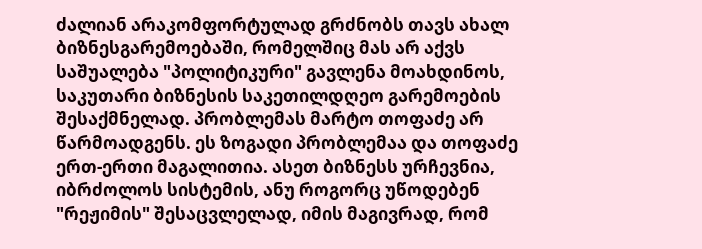ძალიან არაკომფორტულად გრძნობს თავს ახალ ბიზნესგარემოებაში, რომელშიც მას არ აქვს საშუალება "პოლიტიკური" გავლენა მოახდინოს, საკუთარი ბიზნესის საკეთილდღეო გარემოების შესაქმნელად. პრობლემას მარტო თოფაძე არ წარმოადგენს. ეს ზოგადი პრობლემაა და თოფაძე ერთ-ერთი მაგალითია. ასეთ ბიზნესს ურჩევნია, იბრძოლოს სისტემის, ანუ როგორც უწოდებენ "რეჟიმის" შესაცვლელად, იმის მაგივრად, რომ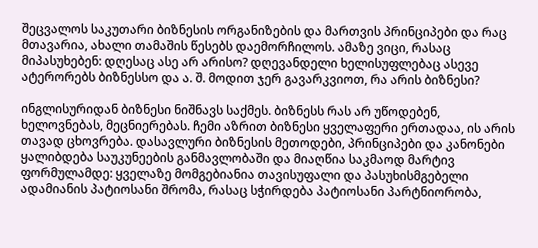შეცვალოს საკუთარი ბიზნესის ორგანიზების და მართვის პრინციპები და რაც მთავარია, ახალი თამაშის წესებს დაემორჩილოს. ამაზე ვიცი, რასაც მიპასუხებენ: დღესაც ასე არ არისო? დღევანდელი ხელისუფლებაც ასევე ატერორებს ბიზნესსო და ა. შ. მოდით ჯერ გავარკვიოთ, რა არის ბიზნესი?

ინგლისურიდან ბიზნესი ნიშნავს საქმეს. ბიზნესს რას არ უწოდებენ, ხელოვნებას, მეცნიერებას. ჩემი აზრით ბიზნესი ყველაფერი ერთადაა, ის არის თავად ცხოვრება. დასავლური ბიზნესის მეთოდები, პრინციპები და კანონები ყალიბდება საუკუნეების განმავლობაში და მიაღწია საკმაოდ მარტივ ფორმულამდე: ყველაზე მომგებიანია თავისუფალი და პასუხისმგებელი ადამიანის პატიოსანი შრომა, რასაც სჭირდება პატიოსანი პარტნიორობა,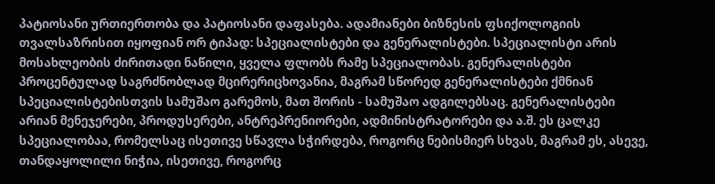პატიოსანი ურთიერთობა და პატიოსანი დაფასება. ადამიანები ბიზნესის ფსიქოლოგიის თვალსაზრისით იყოფიან ორ ტიპად: სპეციალისტები და გენერალისტები. სპეციალისტი არის მოსახლეობის ძირითადი ნაწილი, ყველა ფლობს რამე სპეციალობას. გენერალისტები პროცენტულად საგრძნობლად მცირერიცხოვანია, მაგრამ სწორედ გენერალისტები ქმნიან სპეციალისტებისთვის სამუშაო გარემოს, მათ შორის - სამუშაო ადგილებსაც. გენერალისტები არიან მენეჯერები, პროდუსერები, ანტრეპრენიორები, ადმინისტრატორები და ა.შ. ეს ცალკე სპეციალობაა, რომელსაც ისეთივე სწავლა სჭირდება, როგორც ნებისმიერ სხვას, მაგრამ ეს, ასევე, თანდაყოლილი ნიჭია, ისეთივე, როგორც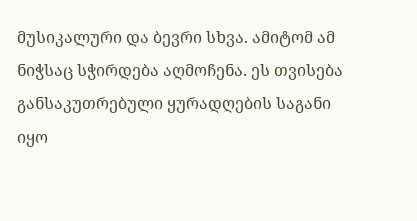მუსიკალური და ბევრი სხვა. ამიტომ ამ ნიჭსაც სჭირდება აღმოჩენა. ეს თვისება განსაკუთრებული ყურადღების საგანი იყო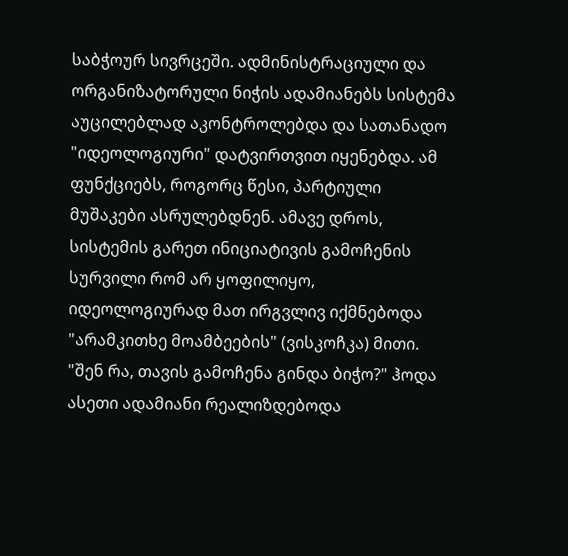საბჭოურ სივრცეში. ადმინისტრაციული და ორგანიზატორული ნიჭის ადამიანებს სისტემა აუცილებლად აკონტროლებდა და სათანადო "იდეოლოგიური" დატვირთვით იყენებდა. ამ ფუნქციებს, როგორც წესი, პარტიული მუშაკები ასრულებდნენ. ამავე დროს, სისტემის გარეთ ინიციატივის გამოჩენის სურვილი რომ არ ყოფილიყო, იდეოლოგიურად მათ ირგვლივ იქმნებოდა "არამკითხე მოამბეების" (ვისკოჩკა) მითი. "შენ რა, თავის გამოჩენა გინდა ბიჭო?" ჰოდა ასეთი ადამიანი რეალიზდებოდა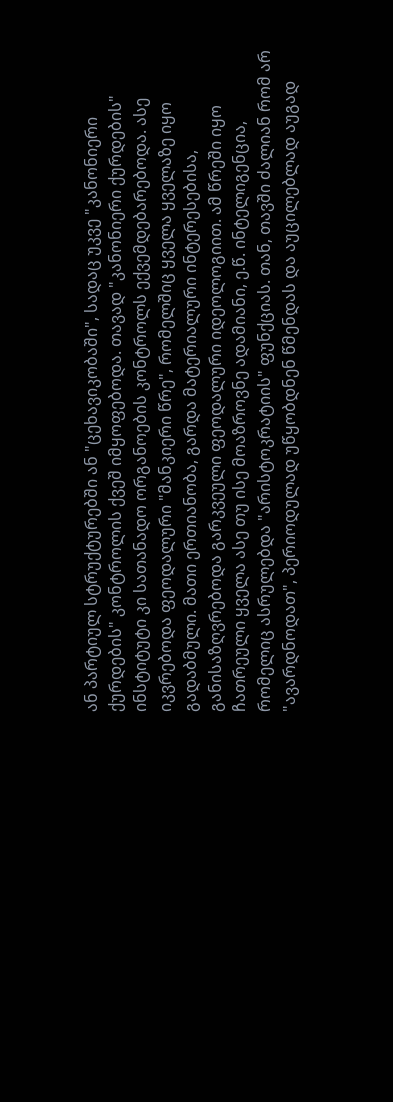ან პარტიულ სტრუქტურებში ან "ცეხავიკობაში", სადაც უკვე "კანონიერი ქურდების" კონტროლის ქვეშ იმყოფებოდა. თავად "კანონიერი ქურდების" ინსტიტუტი კი სათანადო ორგანოების კონტროლს ექვემდებარებოდა. ასე იკვრებოდა ფეოდალური "მანკიერი წრე", რომელშიც ყველა ყველაზე იყო გადაბმული. მათი ერთიანობა, გარდა მატერიალური ინტერესებისა, განისაზღვრებოდა გარკვეული ფეოდალური იდეოლოგიით. ამ წრეში იყო ჩათრეული ყველა ასე თუ ისე მოაზროვნე ადამიანი, ე.წ. ინტელიგენცია, რომელიც ასრულებდა "არისტოკრატიის" ფუნქციას. თან, თავში ძალიან რომ არ "ავარდნოდათ", პერიოდულად უწყობდნენ წმენდას და აუცილებლად აუგად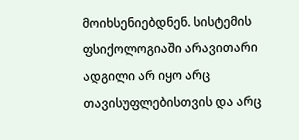მოიხსენიებდნენ. სისტემის ფსიქოლოგიაში არავითარი ადგილი არ იყო არც თავისუფლებისთვის და არც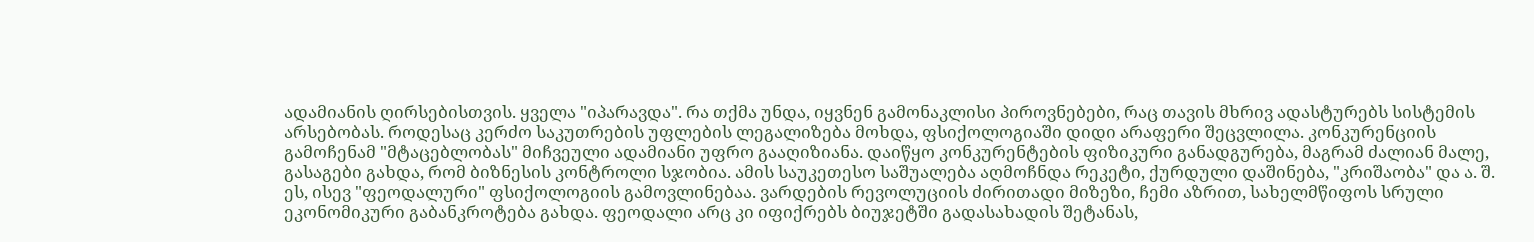ადამიანის ღირსებისთვის. ყველა "იპარავდა". რა თქმა უნდა, იყვნენ გამონაკლისი პიროვნებები, რაც თავის მხრივ ადასტურებს სისტემის არსებობას. როდესაც კერძო საკუთრების უფლების ლეგალიზება მოხდა, ფსიქოლოგიაში დიდი არაფერი შეცვლილა. კონკურენციის გამოჩენამ "მტაცებლობას" მიჩვეული ადამიანი უფრო გააღიზიანა. დაიწყო კონკურენტების ფიზიკური განადგურება, მაგრამ ძალიან მალე, გასაგები გახდა, რომ ბიზნესის კონტროლი სჯობია. ამის საუკეთესო საშუალება აღმოჩნდა რეკეტი, ქურდული დაშინება, "კრიშაობა" და ა. შ. ეს, ისევ "ფეოდალური" ფსიქოლოგიის გამოვლინებაა. ვარდების რევოლუციის ძირითადი მიზეზი, ჩემი აზრით, სახელმწიფოს სრული ეკონომიკური გაბანკროტება გახდა. ფეოდალი არც კი იფიქრებს ბიუჯეტში გადასახადის შეტანას,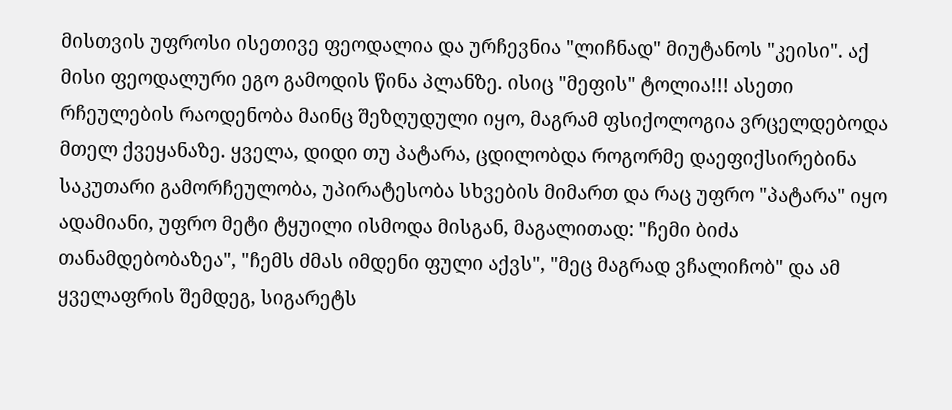მისთვის უფროსი ისეთივე ფეოდალია და ურჩევნია "ლიჩნად" მიუტანოს "კეისი". აქ მისი ფეოდალური ეგო გამოდის წინა პლანზე. ისიც "მეფის" ტოლია!!! ასეთი რჩეულების რაოდენობა მაინც შეზღუდული იყო, მაგრამ ფსიქოლოგია ვრცელდებოდა მთელ ქვეყანაზე. ყველა, დიდი თუ პატარა, ცდილობდა როგორმე დაეფიქსირებინა საკუთარი გამორჩეულობა, უპირატესობა სხვების მიმართ და რაც უფრო "პატარა" იყო ადამიანი, უფრო მეტი ტყუილი ისმოდა მისგან, მაგალითად: "ჩემი ბიძა თანამდებობაზეა", "ჩემს ძმას იმდენი ფული აქვს", "მეც მაგრად ვჩალიჩობ" და ამ ყველაფრის შემდეგ, სიგარეტს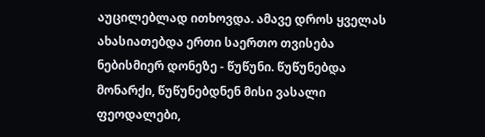აუცილებლად ითხოვდა. ამავე დროს ყველას ახასიათებდა ერთი საერთო თვისება ნებისმიერ დონეზე - წუწუნი. წუწუნებდა მონარქი, წუწუნებდნენ მისი ვასალი ფეოდალები,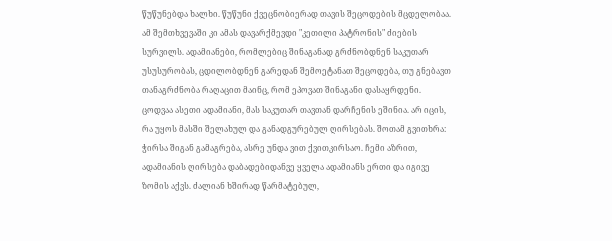წუწუნებდა ხალხი. წუწუნი ქვეცნობიერად თავის შეცოდების მცდელობაა. ამ შემთხვევაში კი ამას დავარქმევდი "კეთილი პატრონის" ძიების სურვილს. ადამიანები, რომლებიც შინაგანად გრძნობდნენ საკუთარ უსუსურობას, ცდილობდნენ გარედან შემოეტანათ შეცოდება, თუ გნებავთ თანაგრძნობა რაღაცით მაინც, რომ ეპოვათ შინაგანი დასაყრდენი. ცოდვაა ასეთი ადამიანი, მას საკუთარ თავთან დარჩენის ეშინია. არ იცის, რა უყოს მასში შელახულ და განადგურებულ ღირსებას. შოთამ გვითხრა: ჭირსა შიგან გამაგრება, ასრე უნდა ვით ქვითკირსაო. ჩემი აზრით, ადამიანის ღირსება დაბადებიდანვე ყველა ადამიანს ერთი და იგივე ზომის აქვს. ძალიან ხშირად წარმატებულ,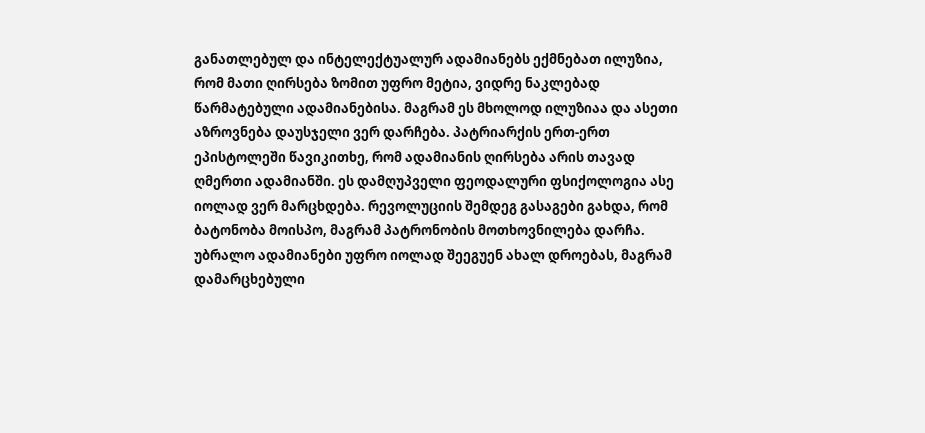განათლებულ და ინტელექტუალურ ადამიანებს ექმნებათ ილუზია, რომ მათი ღირსება ზომით უფრო მეტია, ვიდრე ნაკლებად წარმატებული ადამიანებისა. მაგრამ ეს მხოლოდ ილუზიაა და ასეთი აზროვნება დაუსჯელი ვერ დარჩება. პატრიარქის ერთ-ერთ ეპისტოლეში წავიკითხე, რომ ადამიანის ღირსება არის თავად ღმერთი ადამიანში. ეს დამღუპველი ფეოდალური ფსიქოლოგია ასე იოლად ვერ მარცხდება. რევოლუციის შემდეგ გასაგები გახდა, რომ ბატონობა მოისპო, მაგრამ პატრონობის მოთხოვნილება დარჩა. უბრალო ადამიანები უფრო იოლად შეეგუენ ახალ დროებას, მაგრამ დამარცხებული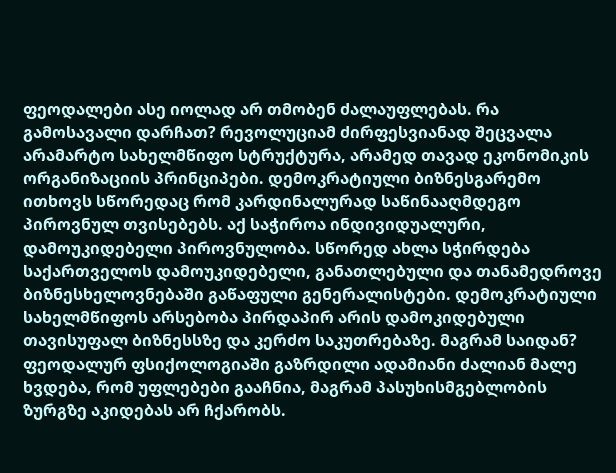ფეოდალები ასე იოლად არ თმობენ ძალაუფლებას. რა გამოსავალი დარჩათ? რევოლუციამ ძირფესვიანად შეცვალა არამარტო სახელმწიფო სტრუქტურა, არამედ თავად ეკონომიკის ორგანიზაციის პრინციპები. დემოკრატიული ბიზნესგარემო ითხოვს სწორედაც რომ კარდინალურად საწინააღმდეგო პიროვნულ თვისებებს. აქ საჭიროა ინდივიდუალური, დამოუკიდებელი პიროვნულობა. სწორედ ახლა სჭირდება საქართველოს დამოუკიდებელი, განათლებული და თანამედროვე ბიზნესხელოვნებაში გაწაფული გენერალისტები. დემოკრატიული სახელმწიფოს არსებობა პირდაპირ არის დამოკიდებული თავისუფალ ბიზნესსზე და კერძო საკუთრებაზე. მაგრამ საიდან? ფეოდალურ ფსიქოლოგიაში გაზრდილი ადამიანი ძალიან მალე ხვდება, რომ უფლებები გააჩნია, მაგრამ პასუხისმგებლობის ზურგზე აკიდებას არ ჩქარობს.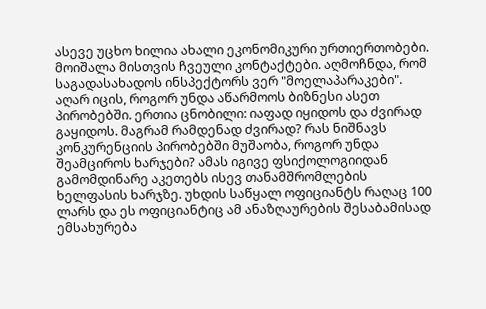ასევე უცხო ხილია ახალი ეკონომიკური ურთიერთობები. მოიშალა მისთვის ჩვეული კონტაქტები. აღმოჩნდა, რომ საგადასახადოს ინსპექტორს ვერ "მოელაპარაკები". აღარ იცის, როგორ უნდა აწარმოოს ბიზნესი ასეთ პირობებში. ერთია ცნობილი: იაფად იყიდოს და ძვირად გაყიდოს. მაგრამ რამდენად ძვირად? რას ნიშნავს კონკურენციის პირობებში მუშაობა, როგორ უნდა შეამციროს ხარჯები? ამას იგივე ფსიქოლოგიიდან გამომდინარე აკეთებს ისევ თანამშრომლების ხელფასის ხარჯზე. უხდის საწყალ ოფიციანტს რაღაც 100 ლარს და ეს ოფიციანტიც ამ ანაზღაურების შესაბამისად ემსახურება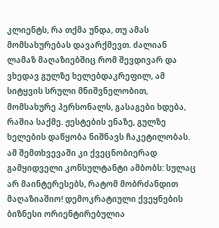კლიენტს, რა თქმა უნდა, თუ ამას მომსახურებას დავარქმევთ. ძალიან ლამაზ მაღაზიებშიც რომ შევდივარ და ვხედავ გულზე ხელებდაკრეფილ, ამ სიტყვის სრული მნიშვნელობით, მომსახურე პერსონალს, გასაგები ხდება, რაშია საქმე. ჟესტების ენაზე, გულზე ხელების დაწყობა ნიშნავს ჩაკეტილობას. ამ შემთხვევაში კი ქვეცნობიერად გამყიდველი კონსულტანტი ამბობს: სულაც არ მაინტერესებს, რატომ მობრძანდით მაღაზიაშიო! დემოკრატიული ქვეყნების ბიზნესი ორიენტირებულია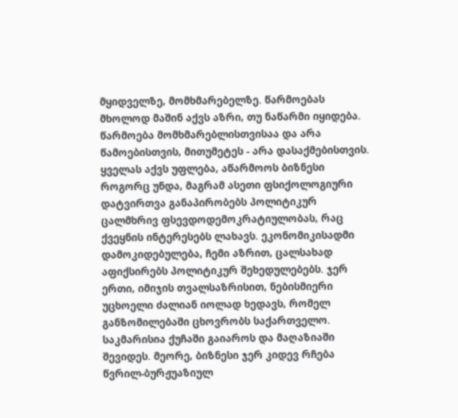მყიდველზე, მომხმარებელზე. წარმოებას მხოლოდ მაშინ აქვს აზრი, თუ ნაწარმი იყიდება. წარმოება მომხმარებლისთვისაა და არა წამოებისთვის, მითუმეტეს - არა დასაქმებისთვის. ყველას აქვს უფლება, აწარმოოს ბიზნესი როგორც უნდა, მაგრამ ასეთი ფსიქოლოგიური დატვირთვა განაპირობებს პოლიტიკურ ცალმხრივ ფსევდოდემოკრატიულობას, რაც ქვეყნის ინტერესებს ლახავს. ეკონომიკისადმი დამოკიდებულება, ჩემი აზრით, ცალსახად აფიქსირებს პოლიტიკურ შეხედულებებს. ჯერ ერთი, იმიჯის თვალსაზრისით, ნებისმიერი უცხოელი ძალიან იოლად ხედავს, რომელ განზომილებაში ცხოვრობს საქართველო. საკმარისია ქუჩაში გაიაროს და მაღაზიაში შევიდეს. მეორე, ბიზნესი ჯერ კიდევ რჩება წვრილ-ბურჟუაზიულ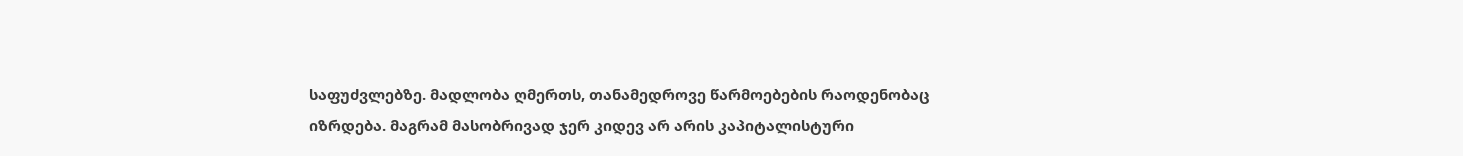საფუძვლებზე. მადლობა ღმერთს, თანამედროვე წარმოებების რაოდენობაც იზრდება. მაგრამ მასობრივად ჯერ კიდევ არ არის კაპიტალისტური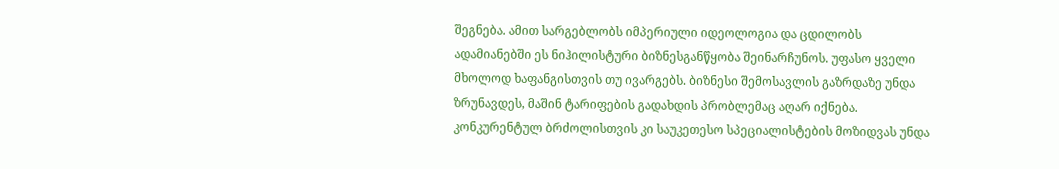შეგნება. ამით სარგებლობს იმპერიული იდეოლოგია და ცდილობს ადამიანებში ეს ნიჰილისტური ბიზნესგანწყობა შეინარჩუნოს. უფასო ყველი მხოლოდ ხაფანგისთვის თუ ივარგებს. ბიზნესი შემოსავლის გაზრდაზე უნდა ზრუნავდეს, მაშინ ტარიფების გადახდის პრობლემაც აღარ იქნება. კონკურენტულ ბრძოლისთვის კი საუკეთესო სპეციალისტების მოზიდვას უნდა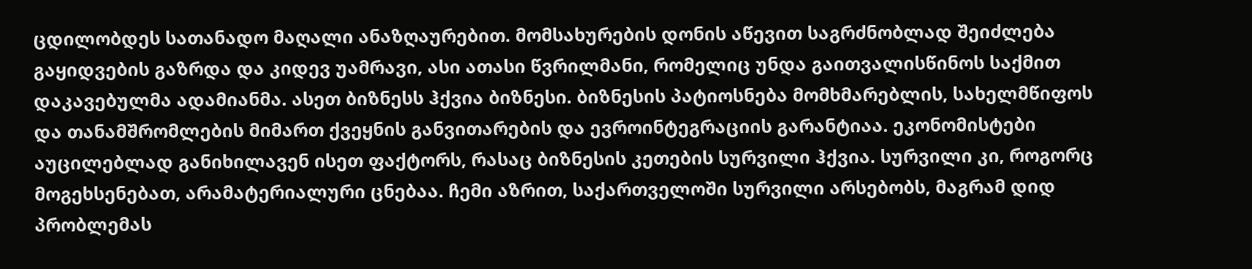ცდილობდეს სათანადო მაღალი ანაზღაურებით. მომსახურების დონის აწევით საგრძნობლად შეიძლება გაყიდვების გაზრდა და კიდევ უამრავი, ასი ათასი წვრილმანი, რომელიც უნდა გაითვალისწინოს საქმით დაკავებულმა ადამიანმა. ასეთ ბიზნესს ჰქვია ბიზნესი. ბიზნესის პატიოსნება მომხმარებლის, სახელმწიფოს და თანამშრომლების მიმართ ქვეყნის განვითარების და ევროინტეგრაციის გარანტიაა. ეკონომისტები აუცილებლად განიხილავენ ისეთ ფაქტორს, რასაც ბიზნესის კეთების სურვილი ჰქვია. სურვილი კი, როგორც მოგეხსენებათ, არამატერიალური ცნებაა. ჩემი აზრით, საქართველოში სურვილი არსებობს, მაგრამ დიდ პრობლემას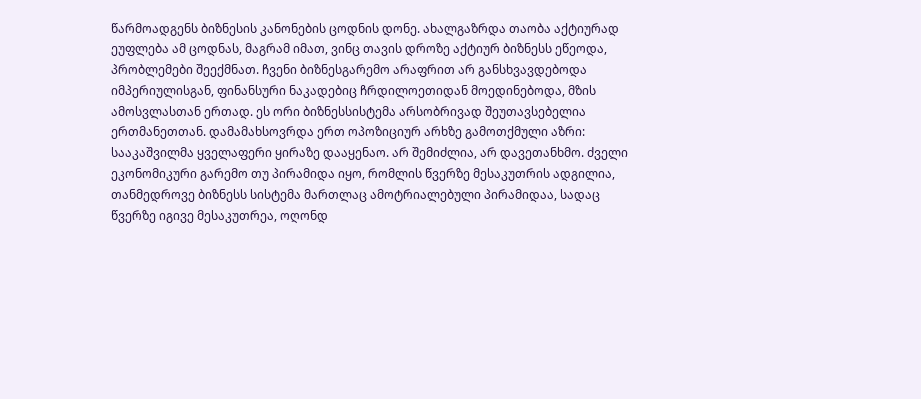წარმოადგენს ბიზნესის კანონების ცოდნის დონე. ახალგაზრდა თაობა აქტიურად ეუფლება ამ ცოდნას, მაგრამ იმათ, ვინც თავის დროზე აქტიურ ბიზნესს ეწეოდა, პრობლემები შეექმნათ. ჩვენი ბიზნესგარემო არაფრით არ განსხვავდებოდა იმპერიულისგან, ფინანსური ნაკადებიც ჩრდილოეთიდან მოედინებოდა, მზის ამოსვლასთან ერთად. ეს ორი ბიზნესსისტემა არსობრივად შეუთავსებელია ერთმანეთთან. დამამახსოვრდა ერთ ოპოზიციურ არხზე გამოთქმული აზრი: სააკაშვილმა ყველაფერი ყირაზე დააყენაო. არ შემიძლია, არ დავეთანხმო. ძველი ეკონომიკური გარემო თუ პირამიდა იყო, რომლის წვერზე მესაკუთრის ადგილია, თანმედროვე ბიზნესს სისტემა მართლაც ამოტრიალებული პირამიდაა, სადაც წვერზე იგივე მესაკუთრეა, ოღონდ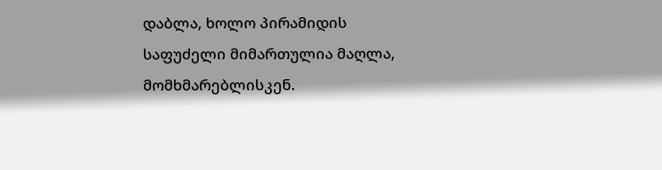დაბლა, ხოლო პირამიდის საფუძელი მიმართულია მაღლა, მომხმარებლისკენ.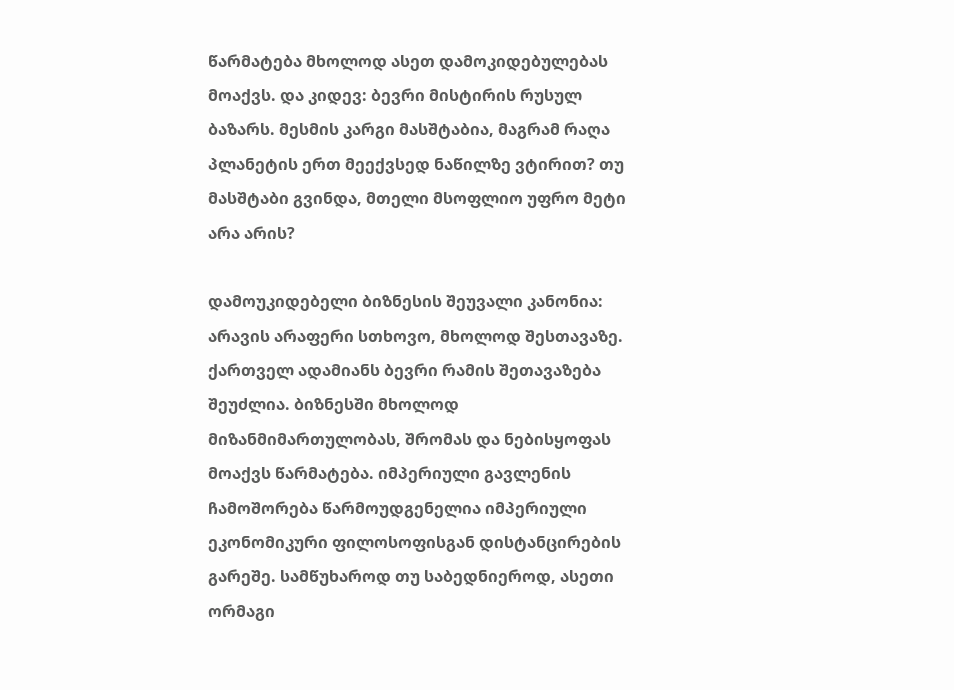წარმატება მხოლოდ ასეთ დამოკიდებულებას მოაქვს. და კიდევ: ბევრი მისტირის რუსულ ბაზარს. მესმის კარგი მასშტაბია, მაგრამ რაღა პლანეტის ერთ მეექვსედ ნაწილზე ვტირით? თუ მასშტაბი გვინდა, მთელი მსოფლიო უფრო მეტი არა არის?

დამოუკიდებელი ბიზნესის შეუვალი კანონია: არავის არაფერი სთხოვო, მხოლოდ შესთავაზე. ქართველ ადამიანს ბევრი რამის შეთავაზება შეუძლია. ბიზნესში მხოლოდ მიზანმიმართულობას, შრომას და ნებისყოფას მოაქვს წარმატება. იმპერიული გავლენის ჩამოშორება წარმოუდგენელია იმპერიული ეკონომიკური ფილოსოფისგან დისტანცირების გარეშე. სამწუხაროდ თუ საბედნიეროდ, ასეთი ორმაგი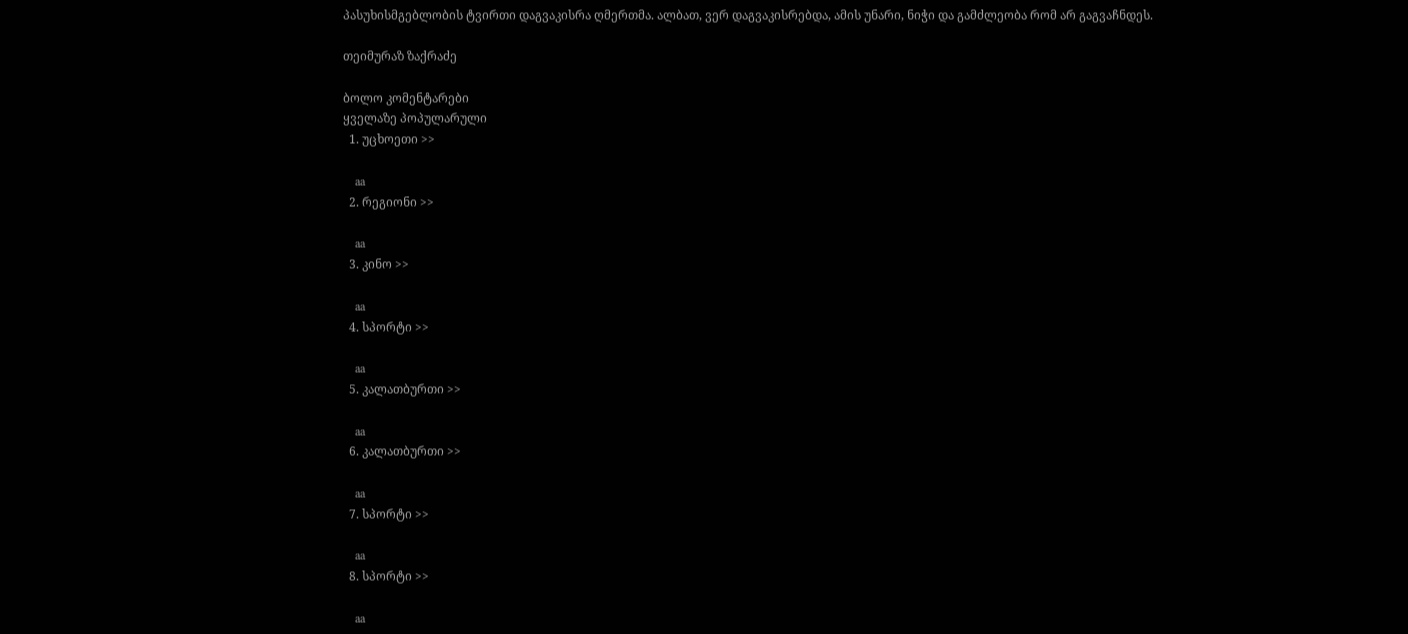პასუხისმგებლობის ტვირთი დაგვაკისრა ღმერთმა. ალბათ, ვერ დაგვაკისრებდა, ამის უნარი, ნიჭი და გამძლეობა რომ არ გაგვაჩნდეს.

თეიმურაზ ზაქრაძე

ბოლო კომენტარები
ყველაზე პოპულარული
  1. უცხოეთი >>

    aa
  2. რეგიონი >>

    aa
  3. კინო >>

    aa
  4. სპორტი >>

    aa
  5. კალათბურთი >>

    aa
  6. კალათბურთი >>

    aa
  7. სპორტი >>

    aa
  8. სპორტი >>

    aa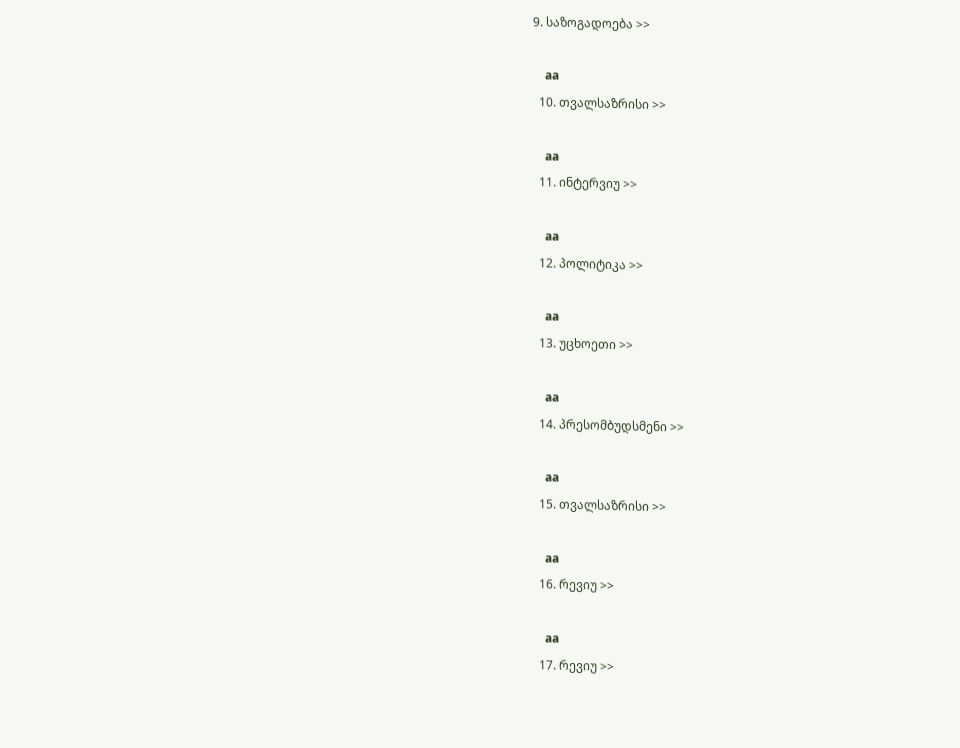9. საზოგადოება >>

    aa
  10. თვალსაზრისი >>

    aa
  11. ინტერვიუ >>

    aa
  12. პოლიტიკა >>

    aa
  13. უცხოეთი >>

    aa
  14. პრესომბუდსმენი >>

    aa
  15. თვალსაზრისი >>

    aa
  16. რევიუ >>

    aa
  17. რევიუ >>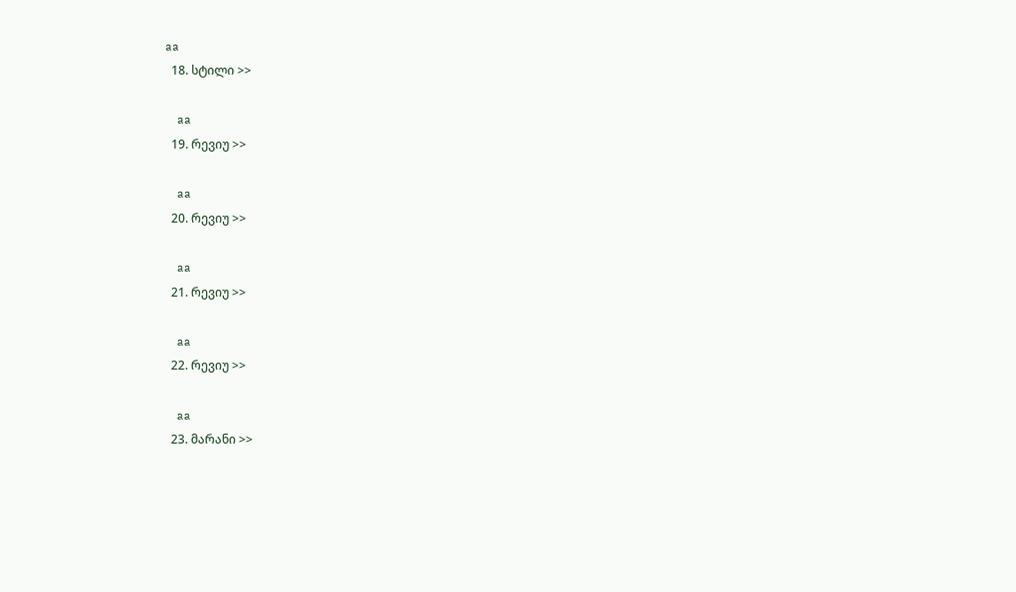aa
  18. სტილი >>

    aa
  19. რევიუ >>

    aa
  20. რევიუ >>

    aa
  21. რევიუ >>

    aa
  22. რევიუ >>

    aa
  23. მარანი >>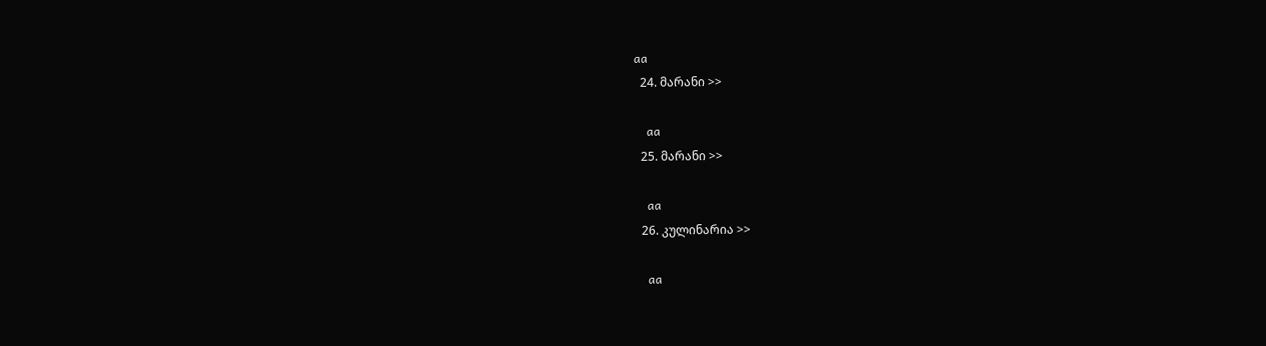aa
  24. მარანი >>

    aa
  25. მარანი >>

    aa
  26. კულინარია >>

    aa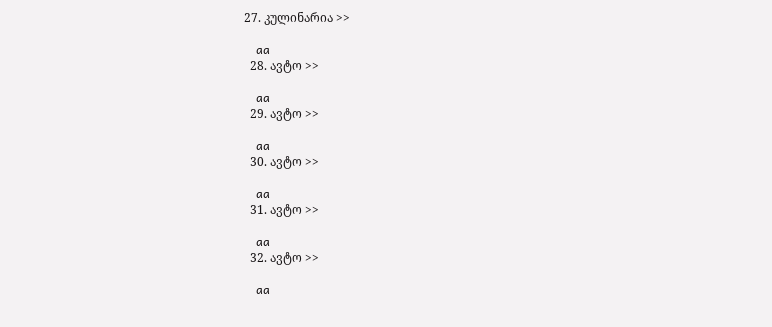27. კულინარია >>

    aa
  28. ავტო >>

    aa
  29. ავტო >>

    aa
  30. ავტო >>

    aa
  31. ავტო >>

    aa
  32. ავტო >>

    aa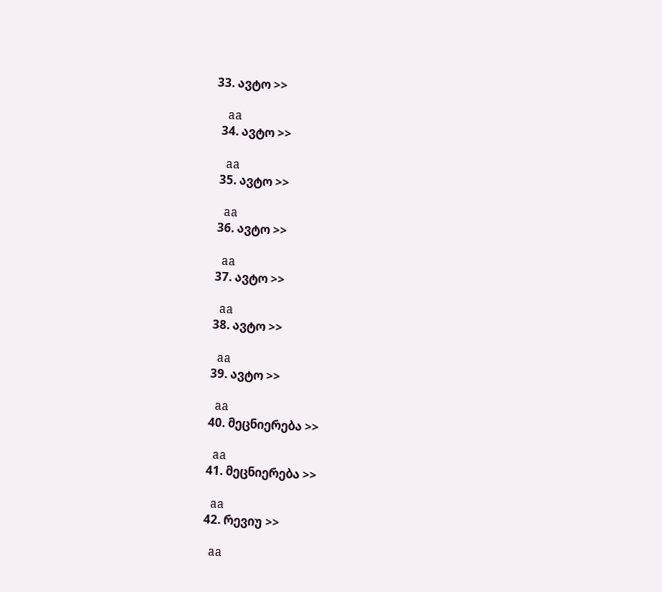33. ავტო >>

    aa
  34. ავტო >>

    aa
  35. ავტო >>

    aa
  36. ავტო >>

    aa
  37. ავტო >>

    aa
  38. ავტო >>

    aa
  39. ავტო >>

    aa
  40. მეცნიერება >>

    aa
  41. მეცნიერება >>

    aa
  42. რევიუ >>

    aa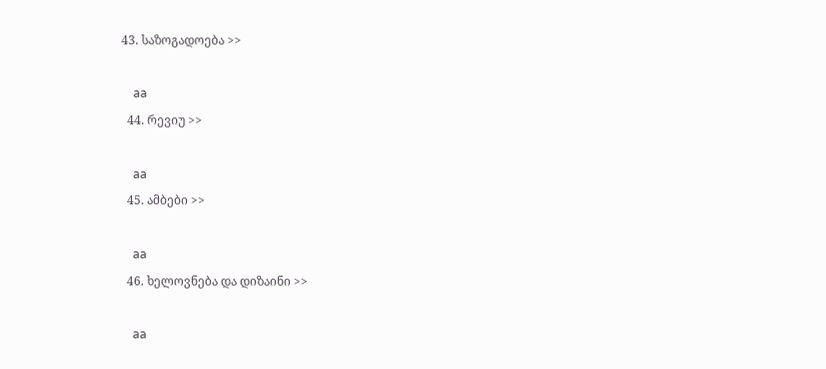43. საზოგადოება >>

    aa
  44. რევიუ >>

    aa
  45. ამბები >>

    aa
  46. ხელოვნება და დიზაინი >>

    aa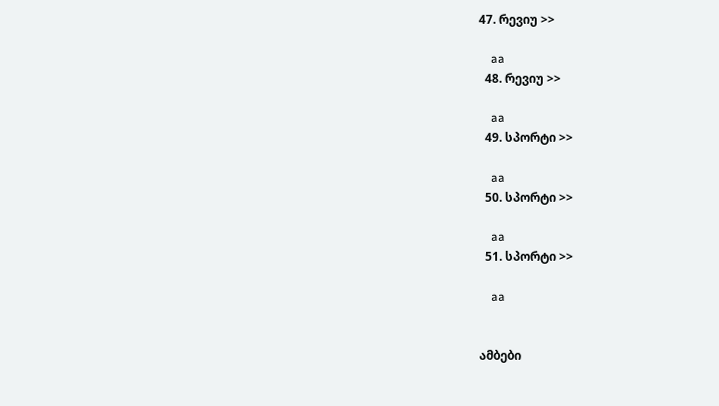47. რევიუ >>

    aa
  48. რევიუ >>

    aa
  49. სპორტი >>

    aa
  50. სპორტი >>

    aa
  51. სპორტი >>

    aa


ამბები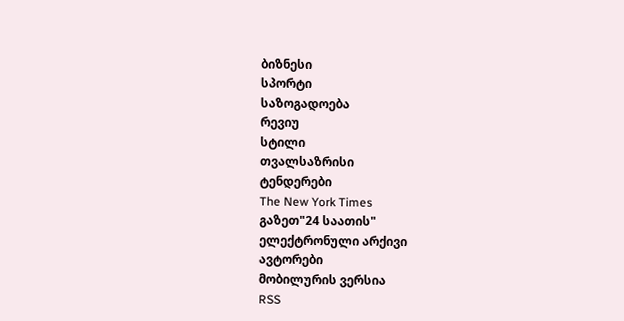ბიზნესი
სპორტი
საზოგადოება
რევიუ
სტილი
თვალსაზრისი
ტენდერები
The New York Times
გაზეთ"24 საათის"
ელექტრონული არქივი
ავტორები
მობილურის ვერსია
RSS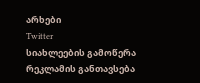არხები
Twitter
სიახლეების გამოწერა
რეკლამის განთავსება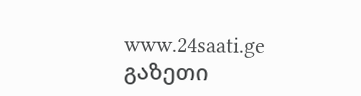www.24saati.ge
გაზეთი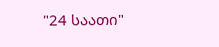"24 საათი"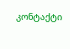კონტაქტი